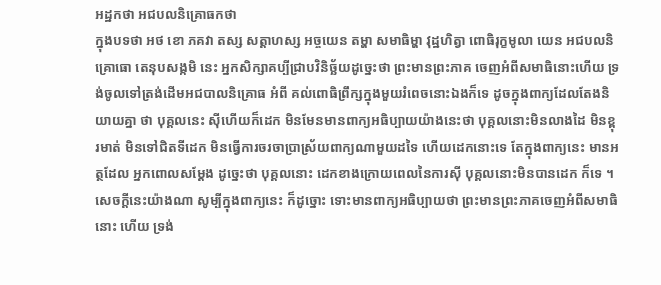អដ្ឋកថា អជបលនិគ្រោធកថា
ក្នុងបទថា អថ ខោ ភគវា តស្ស សត្តាហស្ស អច្ចយេន តម្ហា សមាធិម្ហា វុដ្ឋហិត្វា ពោធិរុក្ខមូលា យេន អជបលនិគ្រោធោ តេនុបសង្កមិ នេះ អ្នកសិក្សាគប្បីជ្រាបវិនិច្ឆ័យដូច្នេះថា ព្រះមានព្រះភាគ ចេញអំពីសមាធិនោះហើយ ទ្រង់ចូលទៅត្រង់ដើមអជបាលនិគ្រោធ អំពី គល់ពោធិព្រឹក្សក្នុងមួយរំពេចនោះឯងក៏ទេ ដូចក្នុងពាក្យដែលតែងនិយាយគ្នា ថា បុគ្គលនេះ ស៊ីហើយក៏ដេក មិនមែនមានពាក្យអធិប្បាយយ៉ាងនេះថា បុគ្គលនោះមិនលាងដៃ មិនខ្ពុរមាត់ មិនទៅជិតទីដេក មិនធ្វើការចរចាប្រាស្រ័យពាក្យណាមួយដទៃ ហើយដេកនោះទេ តែក្នុងពាក្យនេះ មានអត្ថដែល អ្នកពោលសម្តែង ដូច្នេះថា បុគ្គលនោះ ដេកខាងក្រោយពេលនៃការស៊ី បុគ្គលនោះមិនបានដេក ក៏ទេ ។ សេចក្តីនេះយ៉ាងណា សូម្បីក្នុងពាក្យនេះ ក៏ដូច្នោះ ទោះមានពាក្យអធិប្បាយថា ព្រះមានព្រះភាគចេញអំពីសមាធិនោះ ហើយ ទ្រង់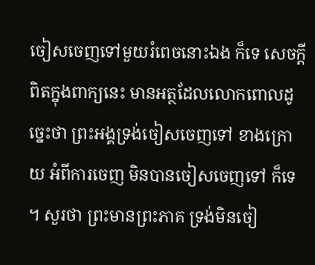ចៀសចេញទៅមួយរំពេចនោះឯង ក៏ទេ សេចក្តីពិតក្នុងពាក្យនេះ មានអត្ថដែលលោកពោលដូច្នេះថា ព្រះអង្គទ្រង់ចៀសចេញទៅ ខាងក្រោយ អំពីការចេញ មិនបានចៀសចេញទៅ ក៏ទេ ។ សួរថា ព្រះមានព្រះភាគ ទ្រង់មិនចៀ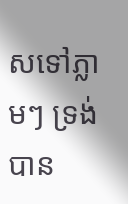សទៅភ្លាមៗ ទ្រង់បាន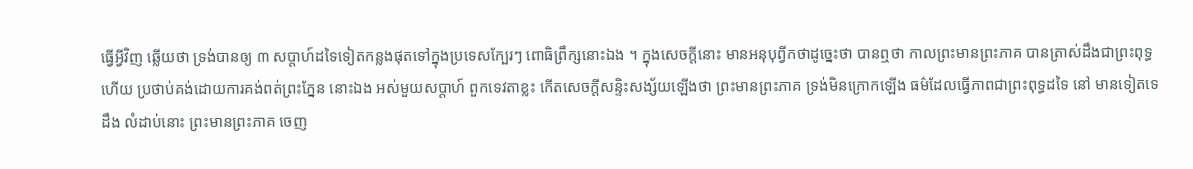ធ្វើអ្វីវិញ ឆ្លើយថា ទ្រង់បានឲ្យ ៣ សប្តាហ៍ដទៃទៀតកន្លងផុតទៅក្នុងប្រទេសក្បែរៗ ពោធិព្រឹក្សនោះឯង ។ ក្នុងសេចក្តីនោះ មានអនុបុព្វីកថាដូច្នេះថា បានឮថា កាលព្រះមានព្រះភាគ បានត្រាស់ដឹងជាព្រះពុទ្ធហើយ ប្រថាប់គង់ដោយការគង់ពត់ព្រះភ្នែន នោះឯង អស់មួយសប្តាហ៍ ពួកទេវតាខ្លះ កើតសេចក្តីសន្ទិះសង្ស័យឡើងថា ព្រះមានព្រះភាគ ទ្រង់មិនក្រោកឡើង ធម៌ដែលធ្វើភាពជាព្រះពុទ្ធដទៃ នៅ មានទៀតទេដឹង លំដាប់នោះ ព្រះមានព្រះភាគ ចេញ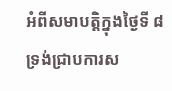អំពីសមាបត្តិក្នុងថ្ងៃទី ៨ ទ្រង់ជ្រាបការស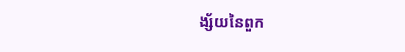ង្ស័យនៃពួក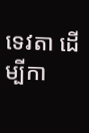ទេវតា ដើម្បីកា